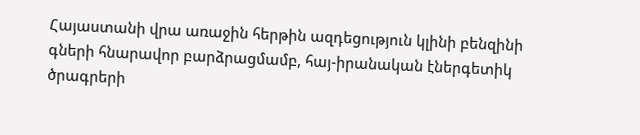Հայաստանի վրա առաջին հերթին ազդեցություն կլինի բենզինի գների հնարավոր բարձրացմամբ, հայ-իրանական էներգետիկ ծրագրերի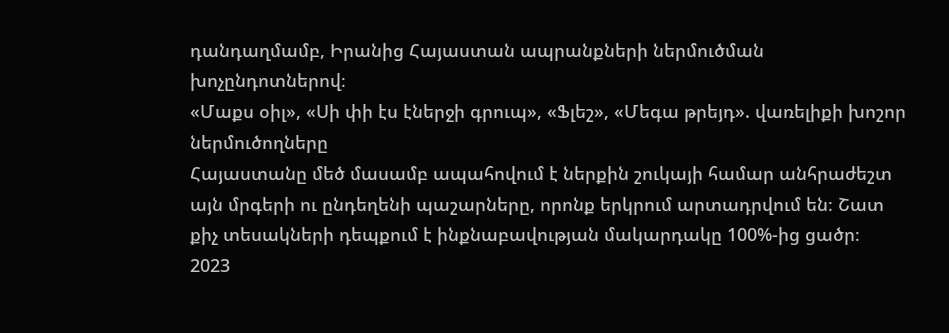դանդաղմամբ, Իրանից Հայաստան ապրանքների ներմուծման խոչընդոտներով։
«Մաքս օիլ», «Սի փի էս էներջի գրուպ», «Ֆլեշ», «Մեգա թրեյդ». վառելիքի խոշոր ներմուծողները
Հայաստանը մեծ մասամբ ապահովում է ներքին շուկայի համար անհրաժեշտ այն մրգերի ու ընդեղենի պաշարները, որոնք երկրում արտադրվում են։ Շատ քիչ տեսակների դեպքում է ինքնաբավության մակարդակը 100%-ից ցածր։
2023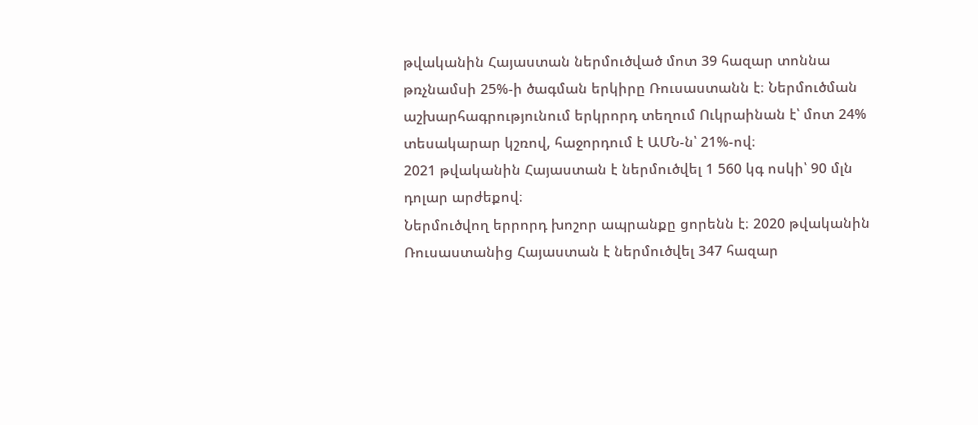թվականին Հայաստան ներմուծված մոտ 39 հազար տոննա թռչնամսի 25%-ի ծագման երկիրը Ռուսաստանն է։ Ներմուծման աշխարհագրությունում երկրորդ տեղում Ուկրաինան է՝ մոտ 24% տեսակարար կշռով, հաջորդում է ԱՄՆ-ն՝ 21%-ով։
2021 թվականին Հայաստան է ներմուծվել 1 560 կգ ոսկի՝ 90 մլն դոլար արժեքով։
Ներմուծվող երրորդ խոշոր ապրանքը ցորենն է։ 2020 թվականին Ռուսաստանից Հայաստան է ներմուծվել 347 հազար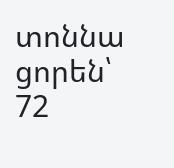տոննա ցորեն՝ 72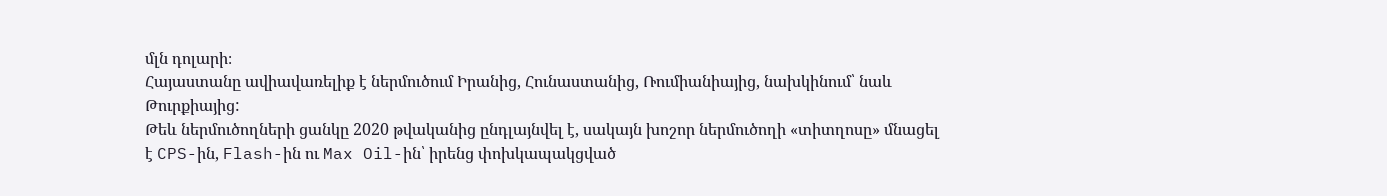մլն դոլարի։
Հայաստանը ավիավառելիք է ներմուծում Իրանից, Հունաստանից, Ռումիանիայից, նախկինում՝ նաև Թուրքիայից:
Թեև ներմուծողների ցանկը 2020 թվականից ընդլայնվել է, սակայն խոշոր ներմուծողի «տիտղոսը» մնացել է CPS-ին, Flash-ին ու Max Oil-ին՝ իրենց փոխկապակցված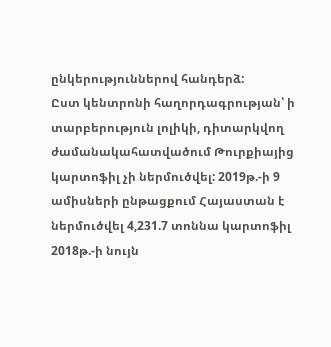ընկերություններով հանդերձ:
Ըստ կենտրոնի հաղորդագրության՝ ի տարբերություն լոլիկի, դիտարկվող ժամանակահատվածում Թուրքիայից կարտոֆիլ չի ներմուծվել: 2019թ.-ի 9 ամիսների ընթացքում Հայաստան է ներմուծվել 4,231.7 տոննա կարտոֆիլ 2018թ.-ի նույն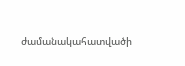ժամանակահատվածի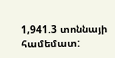1,941.3 տոննայի համեմատ: